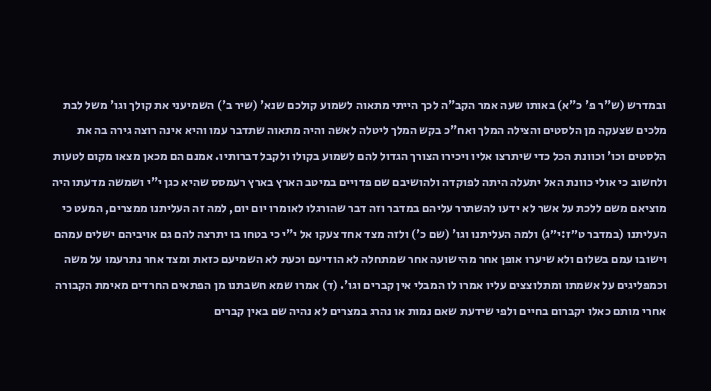ובמדרש (ש"ר פ' כ"א) באותו שעה אמר הקב"ה לכך הייתי מתאוה לשמוע קולכם שנא' (שיר ב') השמיעני את קולך וגו' משל לבת מלכים שצעקה מן הלסטים והצילה המלך ואח"כ בקש המלך ליטלה לאשה והיה מתאוה שתדבר עמו והיא אינה רוצה גירה בה את הלסטים וכו' וכוונת הכל כדי שיתרצו אליו ויכירו הצורך הגדול להם לשמוע בקולו ולקבל דברותיו. אמנם הם מכאן מצאו מקום לטעות ולחשוב כי אולי כוונת האל יתעלה היתה לפוקדה ולהושיבם שם פדויים במיטב הארץ בארץ רעמסס שהיא כגן י"י ושמשה מדעתו היה מוציאם משם ללכת על אשר לא ידעו להשתרר עליהם במדבר וזה דבר שהורגלו לאומרו יום יום, למה זה העליתנו ממצרים, המעט כי העליתנו (במדבר ט״ז:י״ג) ולמה העליתנו וגו' (שם כ') ולזה מצד אחד צעקו אל י"י כי בטחו בו יתרצה להם גם אויביהם ישלים עמהם וישובו עמם בשלום ולא שיערו אופן אחר מהישועה אחר שמתחלה לא הודיעם וכעת לא השמיעם כזאת ומצד אחר נתרעמו על משה וכמפליגים על אשמתו ומתלוצצים עליו אמרו לו המבלי אין קברים וגו'. (ד) אמרו שמא חשבתנו מן הפתאים החרדים מאימת הקבורה אחרי מותם כאלו יקברום בחיים ולפי שידעת שאם נמות או נהרג במצרים לא נהיה שם באין קברים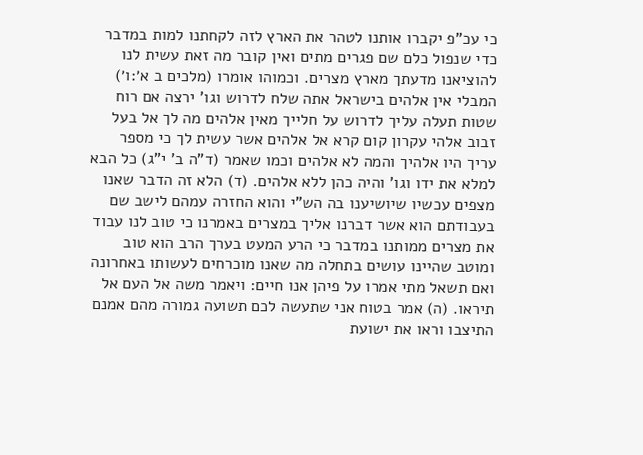כי עכ"פ יקברו אותנו לטהר את הארץ לזה לקחתנו למות במדבר כדי שנפול כלם שם פגרים מתים ואין קובר מה זאת עשית לנו להוציאנו מדעתך מארץ מצרים. וכמוהו אומרו (מלכים ב א׳:ו׳) המבלי אין אלהים בישראל אתה שלח לדרוש וגו' ירצה אם רוח שטות תעלה עליך לדרוש על חלייך מאין אלהים מה לך אל בעל זבוב אלהי עקרון קום קרא אל אלהים אשר עשית לך כי מספר עריך היו אלהיך והמה לא אלהים וכמו שאמר (ד"ה ב' י"ג) כל הבא למלא את ידו וגו' והיה כהן ללא אלהים. (ד) הלא זה הדבר שאנו מצפים עכשיו שיושיענו בה הש"י והוא החזרה עמהם לישב שם בעבודתם הוא אשר דברנו אליך במצרים באמרנו כי טוב לנו עבוד את מצרים ממותנו במדבר כי הרע המעט בערך הרב הוא טוב ומוטב שהיינו עושים בתחלה מה שאנו מוכרחים לעשותו באחרונה ואם תשאל מתי אמרו על פיהן אנו חיים: ויאמר משה אל העם אל תיראו. (ה) אמר בטוח אני שתעשה לכם תשועה גמורה מהם אמנם התיצבו וראו את ישועת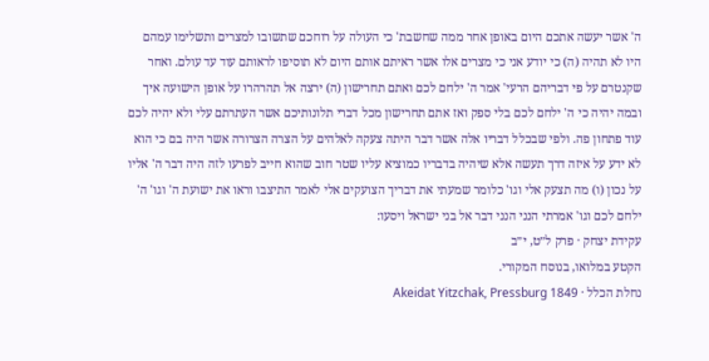ה' אשר יעשה אתכם היום באופן אחר ממה שחשבת' כי העולה על רוחכם שתשובו למצרים ותשלימו עמהם היו לא תהיה (ה) כי יודע אני כי מצרים אלו אשר ראיתם אותם היום לא תוסיפו לראותם עוד עד עולם. ואחר שקנטרם על פי דבריהם הרעי' אמר ה' ילחם לכם ואתם תחרישון (ה) ירצה אל תהרהרו על אופן הישועה איך ובמה יהיה כי ה' ילחם לכם בלי ספק ואז אתם תחרישון מכל דברי תלונותיכם אשר העתרתם עלי ולא יהיה לכם עוד פתחון פה. ולפי שבכלל דבריו אלה אשר דבר היתה צעקה לאלהים על הצרה הצרורה אשר היה בם כי הוא לא ידע על איזה דרך תעשה אלא שיהיה בדבריו כמוציא עליו שטר חוב שהוא חייב לפרעו לזה היה דבר ה' אליו על נכון (ו) מה תצעק אלי וגו' כלומר שמעתי את דבריך הצועקים אלי לאמר התיצבו וראו את ישועת ה' וגו' ה' ילחם לכם וגו' אמרתי הנני הנני דבר אל בני ישראל ויסעו:
עקידת יצחק · פרק ל״ט, י״ב
הקטע במלואו, בנוסח המקורי.
נחלת הכלל · Akeidat Yitzchak, Pressburg 1849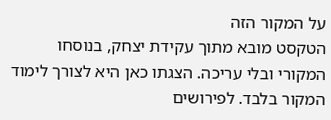על המקור הזה
הטקסט מובא מתוך עקידת יצחק, בנוסחו המקורי ובלי עריכה. הצגתו כאן היא לצורך לימוד המקור בלבד. לפירושים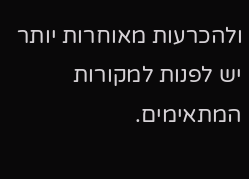ולהכרעות מאוחרות יותר יש לפנות למקורות המתאימים.